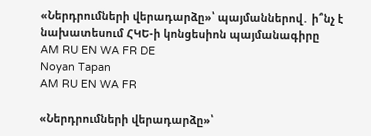«Ներդրումների վերադարձը»՝ պայմաններով․ ի՞նչ է նախատեսում ՀԿԵ-ի կոնցեսիոն պայմանագիրը
AM RU EN WA FR DE
Noyan Tapan
AM RU EN WA FR

«Ներդրումների վերադարձը»՝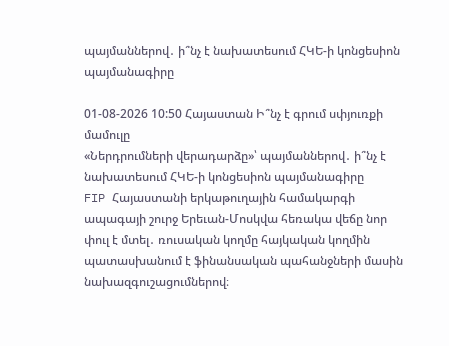պայմաններով․ ի՞նչ է նախատեսում ՀԿԵ-ի կոնցեսիոն պայմանագիրը

01-08-2026 10:50 Հայաստան Ի՞նչ է գրում սփյուռքի մամուլը
«Ներդրումների վերադարձը»՝ պայմաններով․ ի՞նչ է նախատեսում ՀԿԵ-ի կոնցեսիոն պայմանագիրը
FIP Հայաստանի երկաթուղային համակարգի ապագայի շուրջ Երեւան-Մոսկվա հեռակա վեճը նոր փուլ է մտել․ ռուսական կողմը հայկական կողմին պատասխանում է ֆինանսական պահանջների մասին նախազգուշացումներով։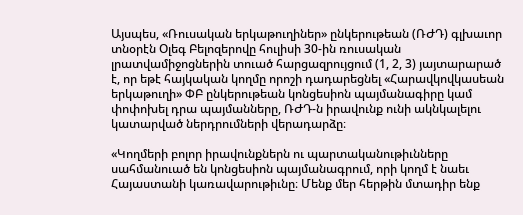Այսպես, «Ռուսական երկաթուղիներ» ընկերութեան (ՌԺԴ) գլխաւոր տնօրէն Օլեգ Բելոզերովը հուլիսի 30-ին ռուսական լրատվամիջոցներին տուած հարցազրույցում (1, 2, 3) յայտարարած է, որ եթէ հայկական կողմը որոշի դադարեցնել «Հարավկովկասեան երկաթուղի» ՓԲ ընկերութեան կոնցեսիոն պայմանագիրը կամ փոփոխել դրա պայմանները, ՌԺԴ-ն իրավունք ունի ակնկալելու կատարված ներդրումների վերադարձը։

«Կողմերի բոլոր իրավունքներն ու պարտականութիւնները սահմանուած են կոնցեսիոն պայմանագրում, որի կողմ է նաեւ Հայաստանի կառավարութիւնը։ Մենք մեր հերթին մտադիր ենք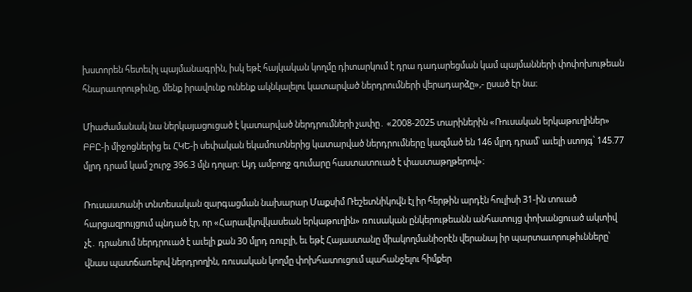խստորեն հետեւիլ պայմանագրին, իսկ եթէ հայկական կողմը դիտարկում է դրա դադարեցման կամ պայմանների փոփոխութեան հնարաւորութիւնը, մենք իրավունք ունենք ակնկալելու կատարված ներդրումների վերադարձը»,- ըսած էր նա։

Միաժամանակ նա ներկայացուցած է կատարված ներդրումների չափը․ «2008-2025 տարիներին «Ռուսական երկաթուղիներ» ԲԲԸ-ի միջոցներից եւ ՀԿԵ-ի սեփական եկամուտներից կատարված ներդրումները կազմած են 146 մլրդ դրամ՝ աւելի ստոյգ՝ 145.77 մլրդ դրամ կամ շուրջ 396.3 մլն դոլար։ Այդ ամբողջ գումարը հաստատուած է փաստաթղթերով»։

Ռուսաստանի տնտեսական զարգացման նախարար Մաքսիմ Ռեշետնիկովն էլ իր հերթին արդէն հուլիսի 31-ին տուած հարցազրույցում պնդած էր, որ «Հարավկովկասեան երկաթուղին» ռուսական ընկերութեանն անհատույց փոխանցուած ակտիվ չէ․ դրանում ներդրուած է աւելի քան 30 մլրդ ռուբլի, եւ եթէ Հայաստանը միակողմանիօրէն վերանայ իր պարտաւորութիւնները՝ վնաս պատճառելով ներդրողին, ռուսական կողմը փոխհատուցում պահանջելու հիմքեր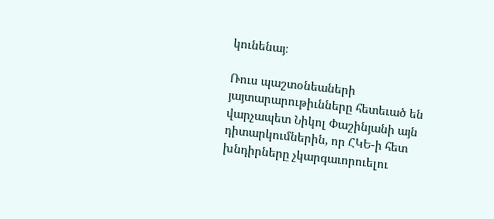կունենայ։

Ռուս պաշտօնեաների յայտարարութիւնները հետեւած են վարչապետ Նիկոլ Փաշինյանի այն դիտարկումներին, որ ՀԿԵ-ի հետ խնդիրները չկարգաւորուելու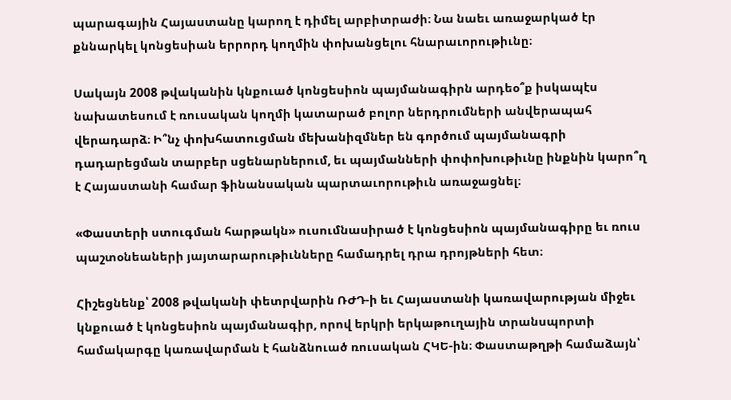պարագային Հայաստանը կարող է դիմել արբիտրաժի։ Նա նաեւ առաջարկած էր քննարկել կոնցեսիան երրորդ կողմին փոխանցելու հնարաւորութիւնը։

Սակայն 2008 թվականին կնքուած կոնցեսիոն պայմանագիրն արդեօ՞ք իսկապէս նախատեսում է ռուսական կողմի կատարած բոլոր ներդրումների անվերապահ վերադարձ։ Ի՞նչ փոխհատուցման մեխանիզմներ են գործում պայմանագրի դադարեցման տարբեր սցենարներում, եւ պայմանների փոփոխութիւնը ինքնին կարո՞ղ է Հայաստանի համար ֆինանսական պարտաւորութիւն առաջացնել։

«Փաստերի ստուգման հարթակն» ուսումնասիրած է կոնցեսիոն պայմանագիրը եւ ռուս պաշտօնեաների յայտարարութիւնները համադրել դրա դրոյթների հետ։

Հիշեցնենք՝ 2008 թվականի փետրվարին ՌԺԴ-ի եւ Հայաստանի կառավարության միջեւ կնքուած է կոնցեսիոն պայմանագիր, որով երկրի երկաթուղային տրանսպորտի համակարգը կառավարման է հանձնուած ռուսական ՀԿԵ-ին։ Փաստաթղթի համաձայն՝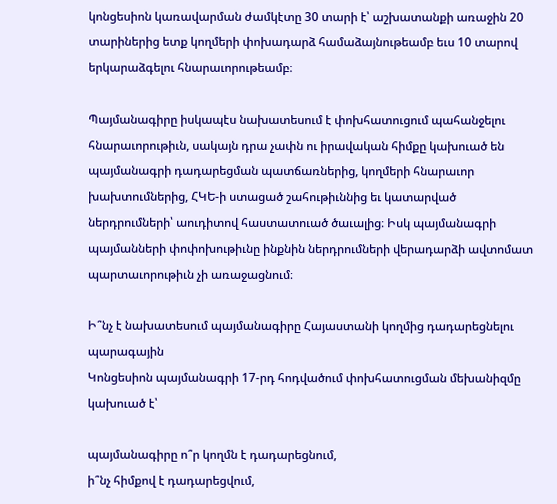կոնցեսիոն կառավարման ժամկէտը 30 տարի է՝ աշխատանքի առաջին 20 տարիներից ետք կողմերի փոխադարձ համաձայնութեամբ եւս 10 տարով երկարաձգելու հնարաւորութեամբ։

Պայմանագիրը իսկապէս նախատեսում է փոխհատուցում պահանջելու հնարաւորութիւն, սակայն դրա չափն ու իրավական հիմքը կախուած են պայմանագրի դադարեցման պատճառներից, կողմերի հնարաւոր խախտումներից, ՀԿԵ-ի ստացած շահութիւննից եւ կատարված ներդրումների՝ աուդիտով հաստատուած ծաւալից։ Իսկ պայմանագրի պայմանների փոփոխութիւնը ինքնին ներդրումների վերադարձի ավտոմատ պարտաւորութիւն չի առաջացնում։

Ի՞նչ է նախատեսում պայմանագիրը Հայաստանի կողմից դադարեցնելու պարագային
Կոնցեսիոն պայմանագրի 17-րդ հոդվածում փոխհատուցման մեխանիզմը կախուած է՝

պայմանագիրը ո՞ր կողմն է դադարեցնում,
ի՞նչ հիմքով է դադարեցվում,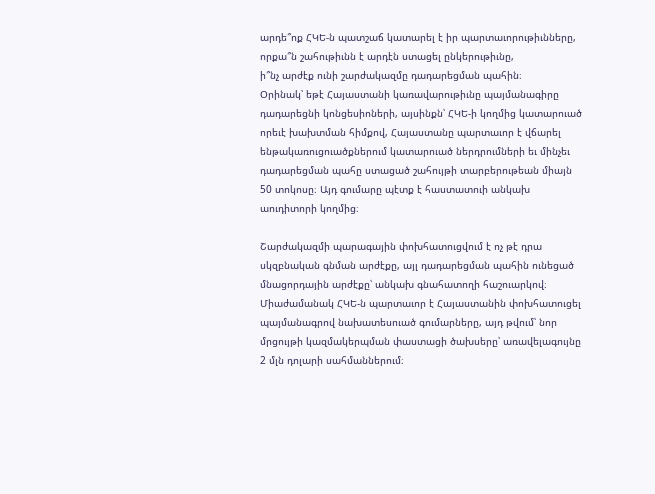արդե՞ոք ՀԿԵ-ն պատշաճ կատարել է իր պարտաւորութիւնները,
որքա՞ն շահութիւնն է արդէն ստացել ընկերութիւնը,
ի՞նչ արժէք ունի շարժակազմը դադարեցման պահին։
Օրինակ՝ եթէ Հայաստանի կառավարութիւնը պայմանագիրը դադարեցնի կոնցեսիոների, այսինքն՝ ՀԿԵ-ի կողմից կատարուած որեւէ խախտման հիմքով, Հայաստանը պարտաւոր է վճարել ենթակառուցուածքներում կատարուած ներդրումների եւ մինչեւ դադարեցման պահը ստացած շահույթի տարբերութեան միայն 50 տոկոսը։ Այդ գումարը պէտք է հաստատուի անկախ աուդիտորի կողմից։

Շարժակազմի պարագային փոխհատուցվում է ոչ թէ դրա սկզբնական գնման արժէքը, այլ դադարեցման պահին ունեցած մնացորդային արժէքը՝ անկախ գնահատողի հաշուարկով։ Միաժամանակ ՀԿԵ-ն պարտաւոր է Հայաստանին փոխհատուցել պայմանագրով նախատեսուած գումարները, այդ թվում՝ նոր մրցույթի կազմակերպման փաստացի ծախսերը՝ առավելագույնը 2 մլն դոլարի սահմաններում։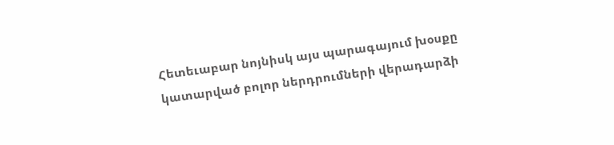Հետեւաբար նոյնիսկ այս պարագայում խօսքը կատարված բոլոր ներդրումների վերադարձի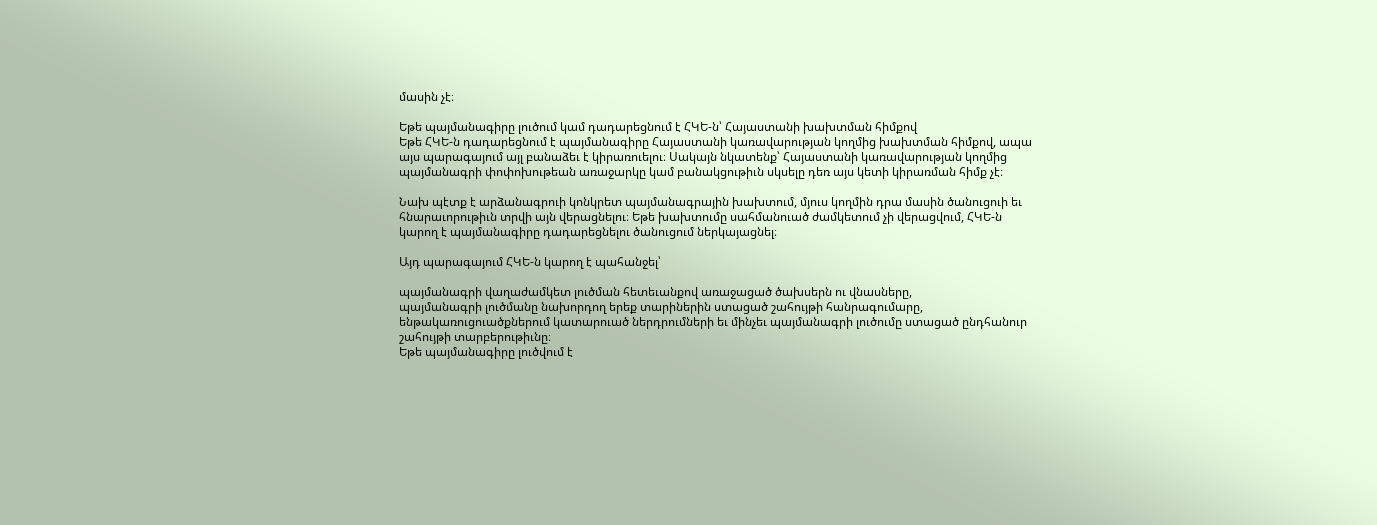մասին չէ։

Եթե պայմանագիրը լուծում կամ դադարեցնում է ՀԿԵ-ն՝ Հայաստանի խախտման հիմքով
Եթե ՀԿԵ-ն դադարեցնում է պայմանագիրը Հայաստանի կառավարության կողմից խախտման հիմքով, ապա այս պարագայում այլ բանաձեւ է կիրառուելու։ Սակայն նկատենք՝ Հայաստանի կառավարության կողմից պայմանագրի փոփոխութեան առաջարկը կամ բանակցութիւն սկսելը դեռ այս կետի կիրառման հիմք չէ։

Նախ պէտք է արձանագրուի կոնկրետ պայմանագրային խախտում, մյուս կողմին դրա մասին ծանուցուի եւ հնարաւորութիւն տրվի այն վերացնելու։ Եթե խախտումը սահմանուած ժամկետում չի վերացվում, ՀԿԵ-ն կարող է պայմանագիրը դադարեցնելու ծանուցում ներկայացնել։

Այդ պարագայում ՀԿԵ-ն կարող է պահանջել՝

պայմանագրի վաղաժամկետ լուծման հետեւանքով առաջացած ծախսերն ու վնասները,
պայմանագրի լուծմանը նախորդող երեք տարիներին ստացած շահույթի հանրագումարը,
ենթակառուցուածքներում կատարուած ներդրումների եւ մինչեւ պայմանագրի լուծումը ստացած ընդհանուր շահույթի տարբերութիւնը։
Եթե պայմանագիրը լուծվում է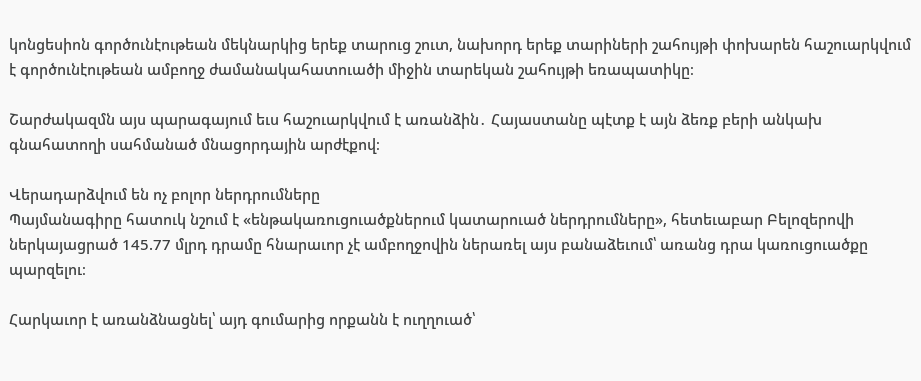կոնցեսիոն գործունէութեան մեկնարկից երեք տարուց շուտ, նախորդ երեք տարիների շահույթի փոխարեն հաշուարկվում է գործունէութեան ամբողջ ժամանակահատուածի միջին տարեկան շահույթի եռապատիկը։

Շարժակազմն այս պարագայում եւս հաշուարկվում է առանձին․ Հայաստանը պէտք է այն ձեռք բերի անկախ գնահատողի սահմանած մնացորդային արժէքով։

Վերադարձվում են ոչ բոլոր ներդրումները
Պայմանագիրը հատուկ նշում է «ենթակառուցուածքներում կատարուած ներդրումները», հետեւաբար Բելոզերովի ներկայացրած 145.77 մլրդ դրամը հնարաւոր չէ ամբողջովին ներառել այս բանաձեւում՝ առանց դրա կառուցուածքը պարզելու։

Հարկաւոր է առանձնացնել՝ այդ գումարից որքանն է ուղղուած՝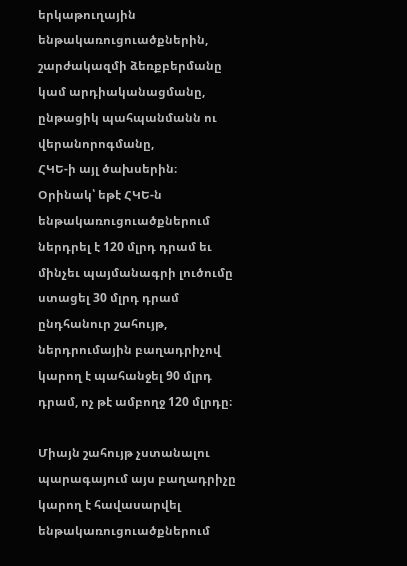երկաթուղային ենթակառուցուածքներին,
շարժակազմի ձեռքբերմանը կամ արդիականացմանը,
ընթացիկ պահպանմանն ու վերանորոգմանը,
ՀԿԵ-ի այլ ծախսերին։
Օրինակ՝ եթէ ՀԿԵ-ն ենթակառուցուածքներում ներդրել է 120 մլրդ դրամ եւ մինչեւ պայմանագրի լուծումը ստացել 30 մլրդ դրամ ընդհանուր շահույթ, ներդրումային բաղադրիչով կարող է պահանջել 90 մլրդ դրամ, ոչ թէ ամբողջ 120 մլրդը։

Միայն շահույթ չստանալու պարագայում այս բաղադրիչը կարող է հավասարվել ենթակառուցուածքներում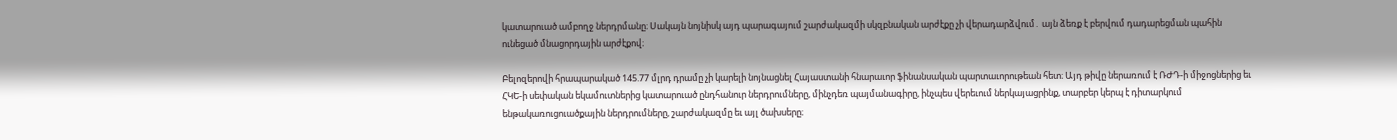կատարուած ամբողջ ներդրմանը։ Սակայն նոյնիսկ այդ պարագայում շարժակազմի սկզբնական արժէքը չի վերադարձվում․ այն ձեռք է բերվում դադարեցման պահին ունեցած մնացորդային արժէքով։

Բելոզերովի հրապարակած 145.77 մլրդ դրամը չի կարելի նոյնացնել Հայաստանի հնարաւոր ֆինանսական պարտաւորութեան հետ։ Այդ թիվը ներառում է ՌԺԴ-ի միջոցներից եւ ՀԿԵ-ի սեփական եկամուտներից կատարուած ընդհանուր ներդրումները, մինչդեռ պայմանագիրը, ինչպես վերեւում ներկայացրինք, տարբեր կերպ է դիտարկում ենթակառուցուածքային ներդրումները, շարժակազմը եւ այլ ծախսերը։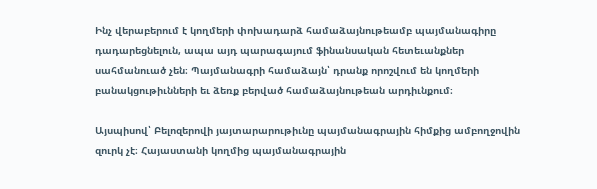Ինչ վերաբերում է կողմերի փոխադարձ համաձայնութեամբ պայմանագիրը դադարեցնելուն, ապա այդ պարագայում ֆինանսական հետեւանքներ սահմանուած չեն։ Պայմանագրի համաձայն՝ դրանք որոշվում են կողմերի բանակցութիւնների եւ ձեռք բերված համաձայնութեան արդիւնքում։

Այսպիսով՝ Բելոզերովի յայտարարութիւնը պայմանագրային հիմքից ամբողջովին զուրկ չէ։ Հայաստանի կողմից պայմանագրային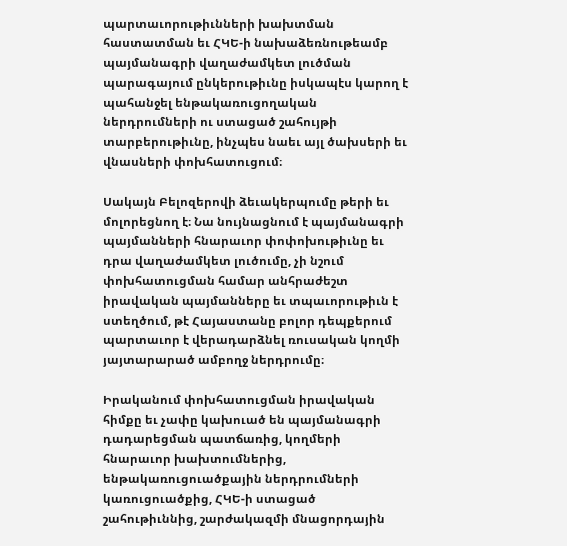պարտաւորութիւնների խախտման հաստատման եւ ՀԿԵ-ի նախաձեռնութեամբ պայմանագրի վաղաժամկետ լուծման պարագայում ընկերութիւնը իսկապէս կարող է պահանջել ենթակառուցողական ներդրումների ու ստացած շահույթի տարբերութիւնը, ինչպես նաեւ այլ ծախսերի եւ վնասների փոխհատուցում։

Սակայն Բելոզերովի ձեւակերպումը թերի եւ մոլորեցնող է։ Նա նույնացնում է պայմանագրի պայմանների հնարաւոր փոփոխութիւնը եւ դրա վաղաժամկետ լուծումը, չի նշում փոխհատուցման համար անհրաժեշտ իրավական պայմանները եւ տպաւորութիւն է ստեղծում, թէ Հայաստանը բոլոր դեպքերում պարտաւոր է վերադարձնել ռուսական կողմի յայտարարած ամբողջ ներդրումը։

Իրականում փոխհատուցման իրավական հիմքը եւ չափը կախուած են պայմանագրի դադարեցման պատճառից, կողմերի հնարաւոր խախտումներից, ենթակառուցուածքային ներդրումների կառուցուածքից, ՀԿԵ-ի ստացած շահութիւննից, շարժակազմի մնացորդային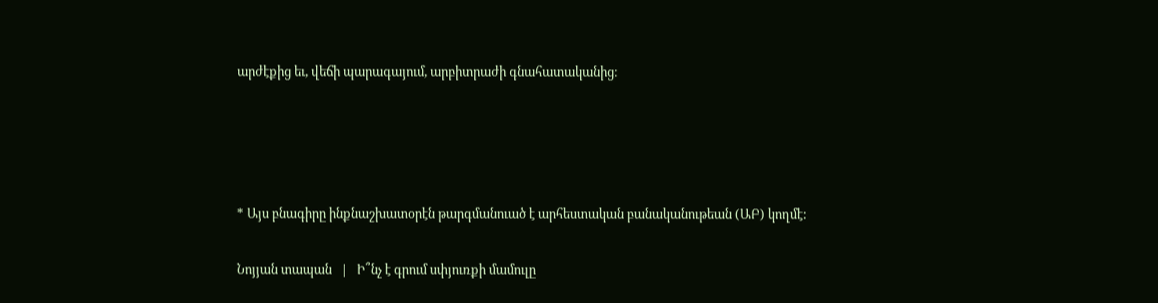արժէքից եւ, վեճի պարագայում, արբիտրաժի գնահատականից։




* Այս բնագիրը ինքնաշխատօրէն թարգմանուած է արհեստական բանականութեան (ԱԲ) կողմէ:

Նոյյան տապան   |   Ի՞նչ է գրում սփյուռքի մամուլը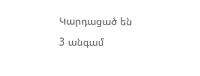Կարդացած են 3 անգամ